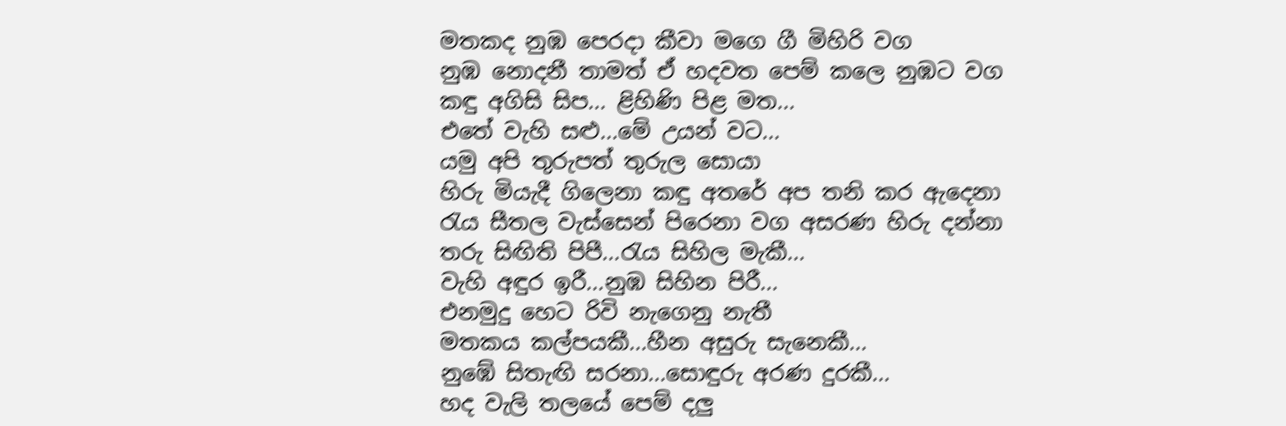මතකද නුඹ පෙරදා කීවා මගෙ ගී මිහිරි වග
නුඹ නොදනී තාමත් ඒ හදවත පෙම් කලෙ නුඹට වග
කඳු අගිසි සිප... ළිහිණි පිළ මත...
එතේ වැහි සළු...මේ උයන් වට...
යමු අපි තුරුපත් තුරුල සොයා
හිරු මියැදී ගිලෙනා කඳු අතරේ අප තනි කර ඇදෙනා
රැය සීතල වැස්සෙන් පිරෙනා වග අසරණ හිරු දන්නා
තරු සිඟිති පිපී...රැය සිහිල මැකී...
වැහි අඳුර ඉරී...නුඹ සිහින පිරී...
එනමුදු හෙට රිවි නැගෙනු නැතී
මතකය කල්පයකී...හීන අසුරු සැනෙකී...
නුඹේ සිතැඟි සරනා...සොඳුරු අරණ දුරකී...
හද වැලි තලයේ පෙම් දලු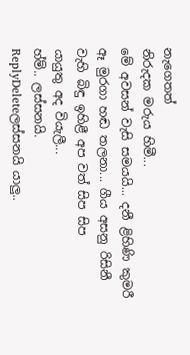නැගෙතත්
නිරුදක මරුය හිමී...
මේ අවසන් වැසි සමයයි... දනී ළිහිණි කුමරී
ඈ මුරගා හඬ තලනා... ගීය අසනු රිසිනී
වැහි බිඳු ඉහිළී අප වත් සිප සිප
යායුතු අද වියැලී...
හ්ම්.. ලස්සනයි.
ReplyDeleteලස්සනයි යාලු..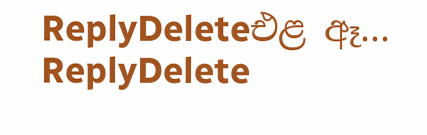ReplyDeleteඑළ ඈ...
ReplyDelete